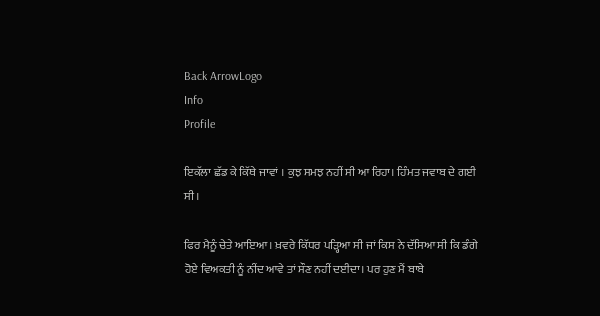Back ArrowLogo
Info
Profile

ਇਕੱਲਾ ਛੱਡ ਕੇ ਕਿੱਥੇ ਜਾਵਾਂ । ਕੁਝ ਸਮਝ ਨਹੀਂ ਸੀ ਆ ਰਿਹਾ। ਹਿੰਮਤ ਜਵਾਬ ਦੇ ਗਈ ਸੀ।

ਫਿਰ ਮੈਨੂੰ ਚੇਤੇ ਆਇਆ। ਖ਼ਵਰੇ ਕਿੱਧਰ ਪੜ੍ਹਿਆ ਸੀ ਜਾਂ ਕਿਸ ਨੇ ਦੱਸਿਆ ਸੀ ਕਿ ਡੰਗੇ ਹੋਏ ਵਿਅਕਤੀ ਨੂੰ ਨੀਂਦ ਆਵੇ ਤਾਂ ਸੌਣ ਨਹੀਂ ਦਈਦਾ। ਪਰ ਹੁਣ ਮੈਂ ਬਾਬੇ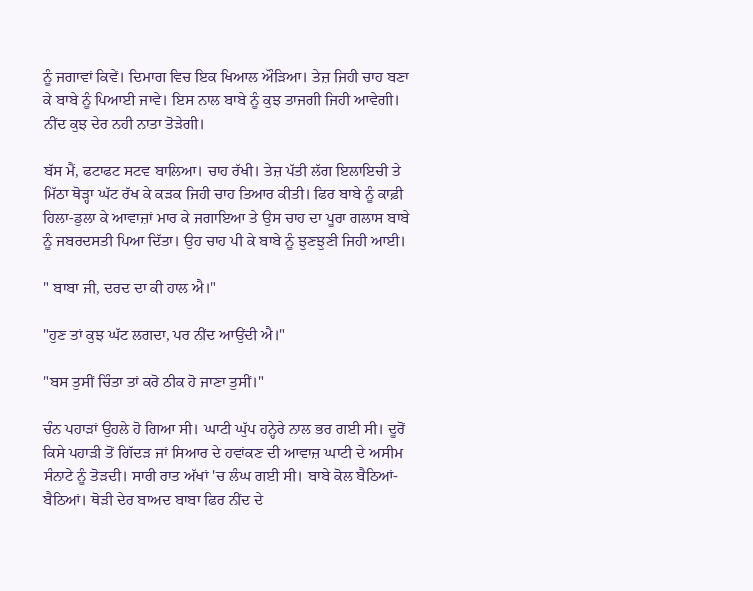ਨੂੰ ਜਗਾਵਾਂ ਕਿਵੇਂ। ਦਿਮਾਗ ਵਿਚ ਇਕ ਖਿਆਲ ਔੜਿਆ। ਤੇਜ਼ ਜਿਹੀ ਚਾਹ ਬਣਾ ਕੇ ਬਾਬੇ ਨੂੰ ਪਿਆਈ ਜਾਵੇ। ਇਸ ਨਾਲ ਬਾਬੇ ਨੂੰ ਕੁਝ ਤਾਜਗੀ ਜਿਹੀ ਆਵੇਗੀ। ਨੀਂਦ ਕੁਝ ਦੇਰ ਨਹੀ ਨਾਤਾ ਤੋੜੇਗੀ।

ਬੱਸ ਮੈਂ, ਫਟਾਫਟ ਸਟਵ ਬਾਲਿਆ। ਚਾਹ ਰੱਖੀ। ਤੇਜ਼ ਪੱਤੀ ਲੱਗ ਇਲਾਇਚੀ ਤੇ ਮਿੱਠਾ ਥੋੜ੍ਹਾ ਘੱਟ ਰੱਖ ਕੇ ਕੜਕ ਜਿਹੀ ਚਾਹ ਤਿਆਰ ਕੀਤੀ। ਫਿਰ ਬਾਬੇ ਨੂੰ ਕਾਫ਼ੀ ਹਿਲਾ-ਡੁਲਾ ਕੇ ਆਵਾਜ਼ਾਂ ਮਾਰ ਕੇ ਜਗਾਇਆ ਤੇ ਉਸ ਚਾਹ ਦਾ ਪੂਰਾ ਗਲਾਸ ਬਾਬੇ ਨੂੰ ਜਬਰਦਸਤੀ ਪਿਆ ਦਿੱਤਾ। ਉਹ ਚਾਹ ਪੀ ਕੇ ਬਾਬੇ ਨੂੰ ਝੁਣਝੁਣੀ ਜਿਹੀ ਆਈ।

" ਬਾਬਾ ਜੀ, ਦਰਦ ਦਾ ਕੀ ਹਾਲ ਐ।"

"ਹੁਣ ਤਾਂ ਕੁਝ ਘੱਟ ਲਗਦਾ, ਪਰ ਨੀਂਦ ਆਉਂਦੀ ਐ।"

"ਬਸ ਤੁਸੀਂ ਚਿੰਤਾ ਤਾਂ ਕਰੋ ਠੀਕ ਹੋ ਜਾਣਾ ਤੁਸੀਂ।"

ਚੰਨ ਪਹਾੜਾਂ ਉਹਲੇ ਹੋ ਗਿਆ ਸੀ। ਘਾਟੀ ਘੁੱਪ ਹਨ੍ਹੇਰੇ ਨਾਲ ਭਰ ਗਈ ਸੀ। ਦੂਰੋਂ ਕਿਸੇ ਪਹਾੜੀ ਤੋਂ ਗਿੱਦੜ ਜਾਂ ਸਿਆਰ ਦੇ ਹਵਾਂਕਣ ਦੀ ਆਵਾਜ਼ ਘਾਟੀ ਦੇ ਅਸੀਮ ਸੰਨਾਟੇ ਨੂੰ ਤੋੜਦੀ। ਸਾਰੀ ਰਾਤ ਅੱਖਾਂ 'ਚ ਲੰਘ ਗਈ ਸੀ। ਬਾਬੇ ਕੋਲ ਬੈਠਿਆਂ-ਬੈਠਿਆਂ। ਥੋੜੀ ਦੇਰ ਬਾਅਦ ਬਾਬਾ ਫਿਰ ਨੀਂਦ ਦੇ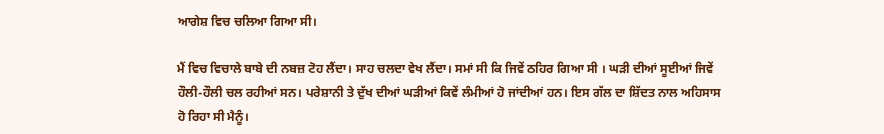ਆਗੇਸ਼ ਵਿਚ ਚਲਿਆ ਗਿਆ ਸੀ।

ਮੈਂ ਵਿਚ ਵਿਚਾਲੇ ਬਾਬੇ ਦੀ ਨਬਜ਼ ਟੋਹ ਲੈਂਦਾ। ਸਾਹ ਚਲਦਾ ਵੇਖ ਲੈਂਦਾ। ਸਮਾਂ ਸੀ ਕਿ ਜਿਵੇਂ ਠਹਿਰ ਗਿਆ ਸੀ । ਘੜੀ ਦੀਆਂ ਸੂਈਆਂ ਜਿਵੇਂ ਹੌਲੀ-ਹੌਲੀ ਚਲ ਰਹੀਆਂ ਸਨ। ਪਰੇਸ਼ਾਨੀ ਤੇ ਦੁੱਖ ਦੀਆਂ ਘੜੀਆਂ ਕਿਵੇਂ ਲੰਮੀਆਂ ਹੋ ਜਾਂਦੀਆਂ ਹਨ। ਇਸ ਗੱਲ ਦਾ ਸ਼ਿੱਦਤ ਨਾਲ ਅਹਿਸਾਸ ਹੋ ਰਿਹਾ ਸੀ ਮੈਨੂੰ।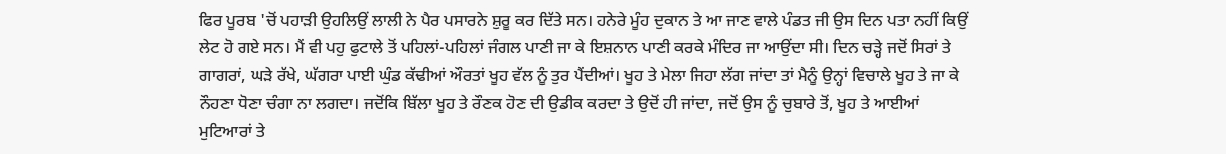ਫਿਰ ਪੂਰਬ 'ਚੋਂ ਪਹਾੜੀ ਉਹਲਿਉਂ ਲਾਲੀ ਨੇ ਪੈਰ ਪਸਾਰਨੇ ਸ਼ੁਰੂ ਕਰ ਦਿੱਤੇ ਸਨ। ਹਨੇਰੇ ਮੂੰਹ ਦੁਕਾਨ ਤੇ ਆ ਜਾਣ ਵਾਲੇ ਪੰਡਤ ਜੀ ਉਸ ਦਿਨ ਪਤਾ ਨਹੀਂ ਕਿਉਂ ਲੇਟ ਹੋ ਗਏ ਸਨ। ਮੈਂ ਵੀ ਪਹੁ ਫੁਟਾਲੇ ਤੋਂ ਪਹਿਲਾਂ-ਪਹਿਲਾਂ ਜੰਗਲ ਪਾਣੀ ਜਾ ਕੇ ਇਸ਼ਨਾਨ ਪਾਣੀ ਕਰਕੇ ਮੰਦਿਰ ਜਾ ਆਉਂਦਾ ਸੀ। ਦਿਨ ਚੜ੍ਹੇ ਜਦੋਂ ਸਿਰਾਂ ਤੇ ਗਾਗਰਾਂ, ਘੜੇ ਰੱਖੇ, ਘੱਗਰਾ ਪਾਈ ਘੁੰਡ ਕੱਢੀਆਂ ਔਰਤਾਂ ਖੂਹ ਵੱਲ ਨੂੰ ਤੁਰ ਪੈਂਦੀਆਂ। ਖੂਹ ਤੇ ਮੇਲਾ ਜਿਹਾ ਲੱਗ ਜਾਂਦਾ ਤਾਂ ਮੈਨੂੰ ਉਨ੍ਹਾਂ ਵਿਚਾਲੇ ਖੂਹ ਤੇ ਜਾ ਕੇ ਨੌਹਣਾ ਧੋਣਾ ਚੰਗਾ ਨਾ ਲਗਦਾ। ਜਦੋਂਕਿ ਬਿੱਲਾ ਖੂਹ ਤੇ ਰੌਣਕ ਹੋਣ ਦੀ ਉਡੀਕ ਕਰਦਾ ਤੇ ਉਦੋਂ ਹੀ ਜਾਂਦਾ, ਜਦੋਂ ਉਸ ਨੂੰ ਚੁਬਾਰੇ ਤੋਂ, ਖੂਹ ਤੇ ਆਈਆਂ ਮੁਟਿਆਰਾਂ ਤੇ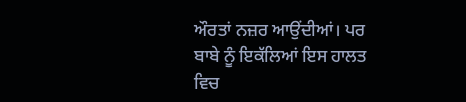ਔਰਤਾਂ ਨਜ਼ਰ ਆਉਂਦੀਆਂ। ਪਰ ਬਾਬੇ ਨੂੰ ਇਕੱਲਿਆਂ ਇਸ ਹਾਲਤ ਵਿਚ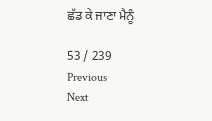ਛੱਡ ਕੇ ਜਾਣਾ ਮੈਨੂੰ

53 / 239
Previous
Next